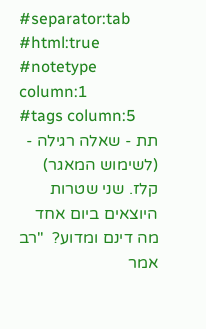#separator:tab
#html:true
#notetype column:1
#tags column:5
תת - שאלה רגילה - (לשימוש המאגר)    קלז. שני שטרות היוצאים ביום אחד מה דינם ומדוע?  "רב אמר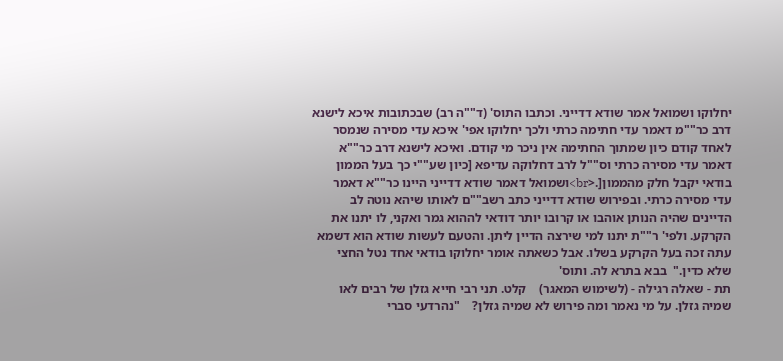יחלוקו ושמואל אמר שודא דדייני. וכתבו התוס' (ד""ה רב) שבכתובות איכא לישנא דרב כר""מ דאמר עדי חתימה כרתי ולכך יחלוקו אפי' איכא עדי מסירה שנמסר לאחד קודם כיון שמתוך החתימה אין ניכר מי קודם. ואיכא לישנא דרב כר""א דאמר עדי מסירה כרתי וס""ל לרב דחלוקה עדיפא [כיון שע""י כך בעל הממון בודאי יקבל חלק מהממון[.<br>ושמואל דאמר שודא דדייני היינו כר""א דאמר עדי מסירה כרתי. ובפירוש שודא דדייני כתב רשב""ם לאותו שיהא נוטה לב הדיינים שהיה הנותן אוהבו או קרובו יותר דודאי לההוא גמר ואקני, לו יתנו את הקרקע. ולפי' ר""ת יתנו למי שירצה הדיין ליתן. והטעם לעשות שודא הוא דשמא עתה זכה בעל הקרקע בשלו. אבל כשאתה אומר יחלוקו בודאי אחד נטל החצי שלא כדין."  בבא בתרא לה. ותוס'
תת - שאלה רגילה - (לשימוש המאגר)    קלט. תני רבי חייא גזלן של רבים לאו שמיה גזלן. על מי נאמר ומה פירוש לא שמיה גזלן?    "נהרדעי סברי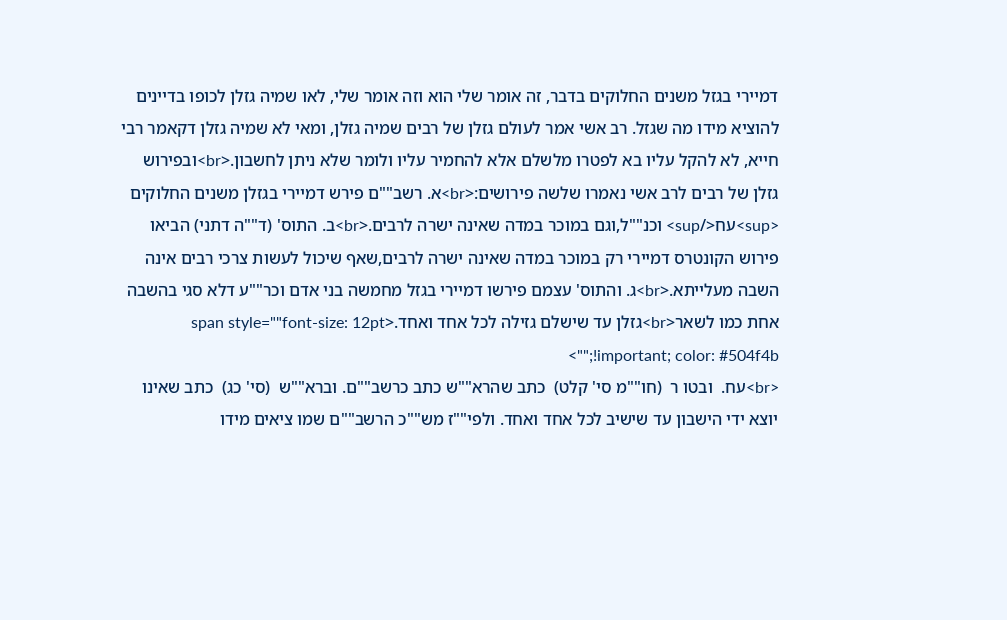דמיירי בגזל משנים החלוקים בדבר, זה אומר שלי הוא וזה אומר שלי, לאו שמיה גזלן לכופו בדיינים להוציא מידו מה שגזל. רב אשי אמר לעולם גזלן של רבים שמיה גזלן, ומאי לא שמיה גזלן דקאמר רבי חייא, לא להקל עליו בא לפטרו מלשלם אלא להחמיר עליו ולומר שלא ניתן לחשבון.<br>ובפירוש גזלן של רבים לרב אשי נאמרו שלשה פירושים:<br>א. רשב""ם פירש דמיירי בגזלן משנים החלוקים <sup>עח</sup> וכנ""ל,וגם במוכר במדה שאינה ישרה לרבים.<br>ב. התוס' (ד""ה דתני) הביאו פירוש הקונטרס דמיירי רק במוכר במדה שאינה ישרה לרבים,שאף שיכול לעשות צרכי רבים אינה השבה מעלייתא.<br>ג. והתוס' עצמם פירשו דמיירי בגזל מחמשה בני אדם וכר""ע דלא סגי בהשבה אחת כמו לשאר<br>גזלן עד שישלם גזילה לכל אחד ואחד.<span style=""font-size: 12pt !important; color: #504f4b;"">
<br>עח.  ובטו ר  (חו""מ סי' קלט)  כתב שהרא""ש כתב כרשב""ם. וברא""ש  (סי' כג)  כתב שאינו יוצא ידי הישבון עד שישיב לכל אחד ואחד. ולפי""ז מש""כ הרשב""ם שמו ציאים מידו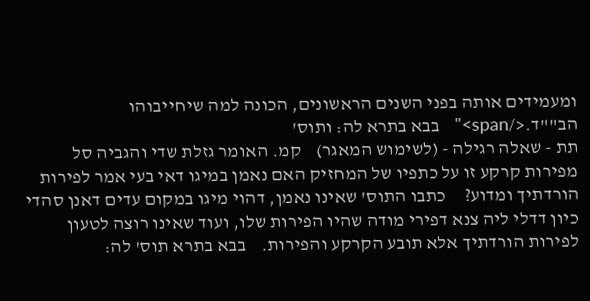ומעמידים אותה בפני השנים הראשונים, הכונה למה שיחייבוהו הב""ד.</span>"   בבא בתרא לה: ותוס'
תת - שאלה רגילה - (לשימוש המאגר)    קמ. האומר גזלת שדי והגביה סל מפירות קרקע זו על כתפיו של המחזיק האם נאמן במיגו דאי בעי אמר לפירות הורדתיך ומדוע?     כתבו התוס' שאינו נאמן, דהוי מיגו במקום עדים דאנן סהדי כיון דדלי ליה צנא דפירי מודה שהיו הפירות שלו, ועוד שאינו רוצה לטעון לפירות הורדתיך אלא תובע הקרקע והפירות.    בבא בתרא תוס' לה: